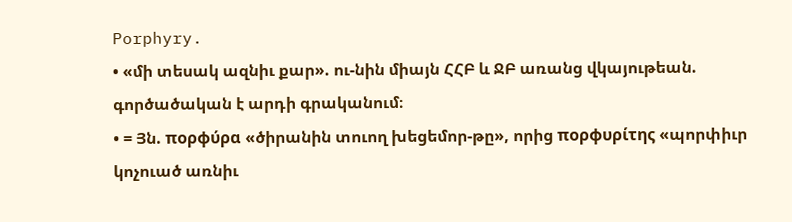Porphyry.
• «մի տեսակ ազնիւ քար». ու-նին միայն ՀՀԲ և ՋԲ առանց վկայութեան. գործածական է արդի գրականում։
• = Յն. πορφύρα «ծիրանին տուող խեցեմոր-թը», որից πορφυρίτης «պորփիւր կոչուած առնիւ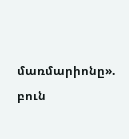մառմարիոնը». բուն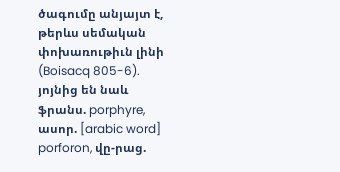ծագումը անյայտ է, թերևս սեմական փոխառութիւն լինի (Boisacq 805-6). յոյնից են նաև ֆրանս. porphyre, ասոր. [arabic word] porforon, վը-րաց.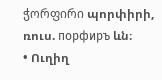ჭორფირი պորփիրի, ռուս. порфиръ ևն։
• Ուղիղ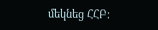մեկնեց ՀՀԲ։